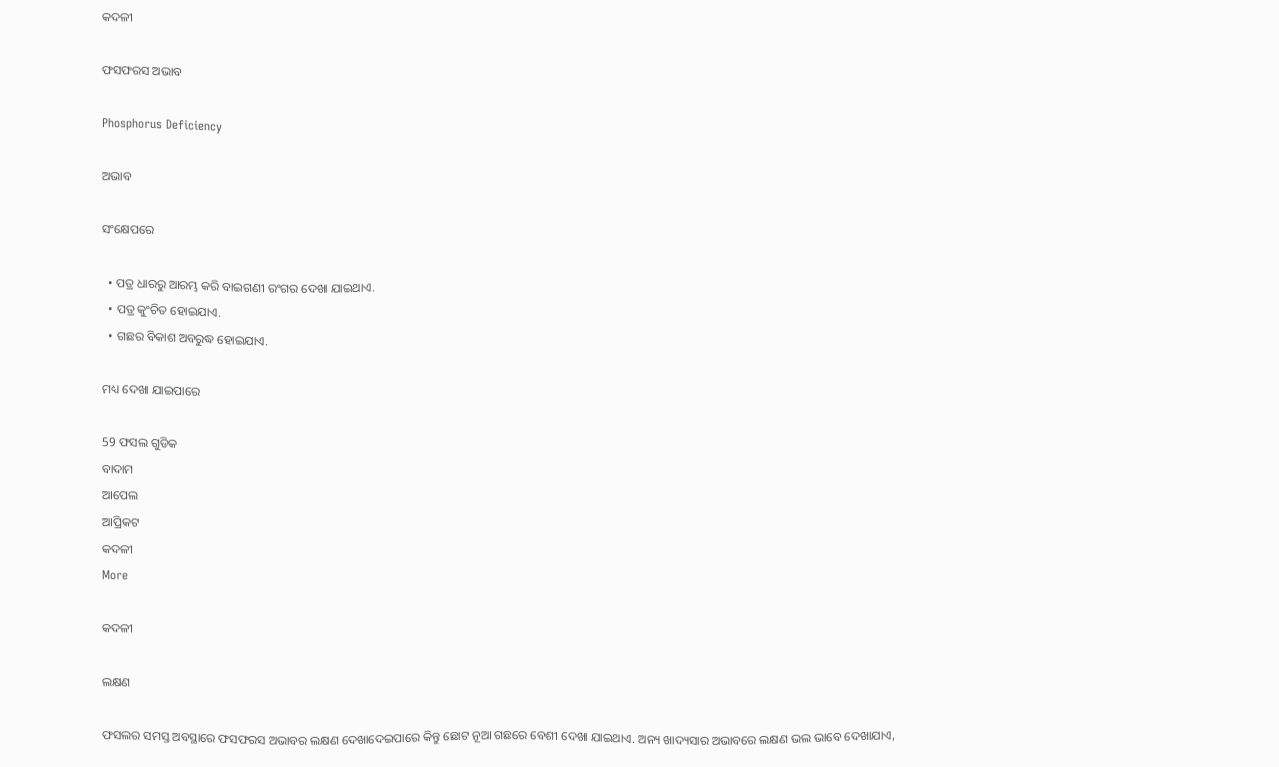କଦଳୀ

ଫସଫରସ ଅଭାବ

Phosphorus Deficiency

ଅଭାବ

ସଂକ୍ଷେପରେ

  • ପତ୍ର ଧାରରୁ ଆରମ୍ଭ କରି ବାଇଗଣୀ ରଂଗର ଦେଖା ଯାଇଥାଏ.
  • ପତ୍ର କୁଂଚିତ ହୋଇଯାଏ.
  • ଗଛର ବିକାଶ ଅବରୁଦ୍ଧ ହୋଇଯାଏ.

ମଧ୍ୟ ଦେଖା ଯାଇପାରେ

59 ଫସଲ ଗୁଡିକ
ବାଦାମ
ଆପେଲ
ଆପ୍ରିକଟ
କଦଳୀ
More

କଦଳୀ

ଲକ୍ଷଣ

ଫସଲର ସମସ୍ତ ଅବସ୍ଥାରେ ଫସଫରସ ଅଭାବର ଲକ୍ଷଣ ଦେଖାଦେଇପାରେ କିନ୍ତୁ ଛୋଟ ନୂଆ ଗଛରେ ବେଶୀ ଦେଖା ଯାଇଥାଏ. ଅନ୍ୟ ଖାଦ୍ୟସାର ଅଭାବରେ ଲକ୍ଷଣ ଭଲ ଭାବେ ଦେଖାଯାଏ,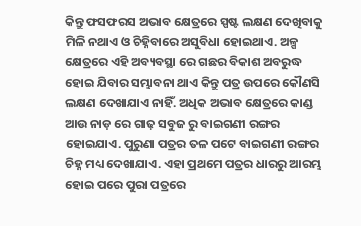କିନ୍ତୁ ଫସଫରସ ଅଭାବ କ୍ଷେତ୍ରରେ ସ୍ପଷ୍ଟ ଲକ୍ଷଣ ଦେଖିବାକୁ ମିଳି ନଥାଏ ଓ ଚିହ୍ନିବାରେ ଅସୁବିଧା ହୋଇଥାଏ. ଅଳ୍ପ କ୍ଷେତ୍ରରେ ଏହି ଅବ୍ୟବସ୍ଥା ରେ ଗଛର ବିକାଶ ଅବରୁଦ୍ଧ ହୋଇ ଯିବାର ସମ୍ଭାବନା ଥାଏ କିନ୍ତୁ ପତ୍ର ଉପରେ କୌଣସି ଲକ୍ଷଣ ଦେଖାଯାଏ ନାହିଁ. ଅଧିକ ଅଭାବ କ୍ଷେତ୍ରରେ କାଣ୍ଡ ଆଉ ନାଡ଼ ରେ ଗାଢ଼ ସବୁଜ ରୁ ବାଇଗଣୀ ରଙ୍ଗର ହୋଇଯାଏ. ପୁରୁଣା ପତ୍ରର ତଳ ପଟେ ବାଇଗଣୀ ରଙ୍ଗର ଚିହ୍ନ ମଧ୍ୟ ଦେଖାଯାଏ. ଏହା ପ୍ରଥମେ ପତ୍ରର ଧାରରୁ ଆରମ୍ଭ ହୋଇ ପରେ ପୁରା ପତ୍ରରେ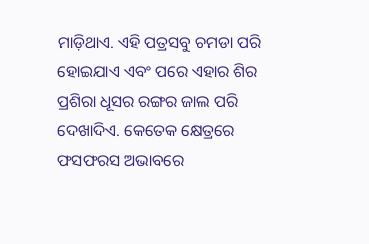ମାଡ଼ିଥାଏ. ଏହି ପତ୍ରସବୁ ଚମଡା ପରି ହୋଇଯାଏ ଏବଂ ପରେ ଏହାର ଶିର ପ୍ରଶିରା ଧୂସର ରଙ୍ଗର ଜାଲ ପରି ଦେଖାଦିଏ. କେତେକ କ୍ଷେତ୍ରରେ ଫସଫରସ ଅଭାବରେ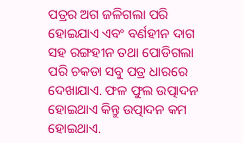ପତ୍ରର ଅଗ ଜଳିଗଲା ପରି ହୋଇଯାଏ ଏବଂ ବର୍ଣହୀନ ଦାଗ ସହ ରଙ୍ଗହୀନ ତଥା ପୋଡିଗଲା ପରି ଚକଡା ସବୁ ପତ୍ର ଧାରରେ ଦେଖାଯାଏ. ଫଳ ଫୁଲ ଉତ୍ପାଦନ ହୋଇଥାଏ କିନ୍ତୁ ଉତ୍ପାଦନ କମ ହୋଇଥାଏ.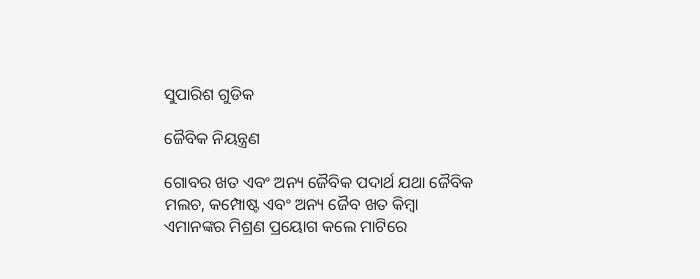ସୁପାରିଶ ଗୁଡିକ

ଜୈବିକ ନିୟନ୍ତ୍ରଣ

ଗୋବର ଖତ ଏବଂ ଅନ୍ୟ ଜୈବିକ ପଦାର୍ଥ ଯଥା ଜୈବିକ ମଲଚ, କମ୍ପୋଷ୍ଟ ଏବଂ ଅନ୍ୟ ଜୈବ ଖତ କିମ୍ବା ଏମାନଙ୍କର ମିଶ୍ରଣ ପ୍ରୟୋଗ କଲେ ମାଟିରେ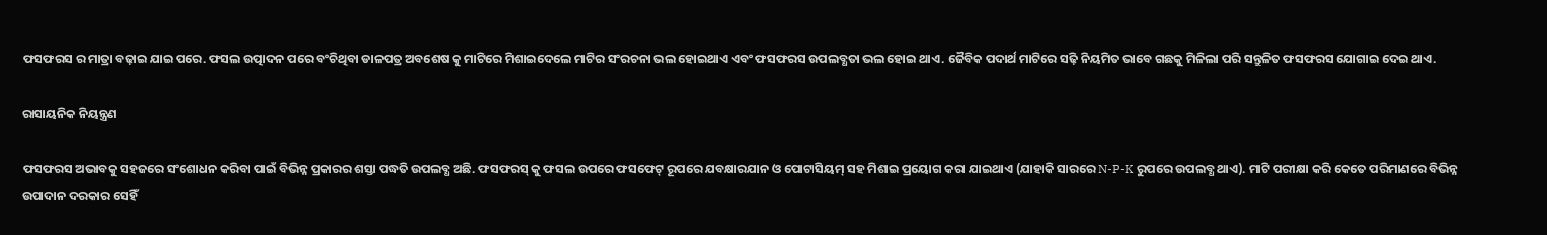ଫସଫରସ ର ମାତ୍ରା ବଢ଼ାଇ ଯାଇ ପରେ. ଫସଲ ଉତ୍ପାଦନ ପରେ ବଂଚିଥିବା ଡାଳପତ୍ର ଅବଶେଷ କୁ ମାଟିରେ ମିଶାଇଦେଲେ ମାଟିର ସଂରଚନା ଭଲ ହୋଇଥାଏ ଏବଂ ଫସଫରସ ଉପଲବ୍ଧତା ଭଲ ହୋଇ ଥାଏ. ଜୈବିକ ପଦାର୍ଥ ମାଟିରେ ସଢ଼ି ନିୟମିତ ଭାବେ ଗଛକୁ ମିଳିଲା ପରି ସନ୍ତୁଳିତ ଫସଫରସ ଯୋଗାଇ ଦେଇ ଥାଏ.

ରାସାୟନିକ ନିୟନ୍ତ୍ରଣ

ଫସଫରସ ଅଭାବକୁ ସହଜରେ ସଂଶୋଧନ କରିବା ପାଇଁ ବିଭିନ୍ନ ପ୍ରକାରର ଶସ୍ତା ପଦ୍ଧତି ଉପଲବ୍ଧ ଅଛି. ଫସଫରସ୍ କୁ ଫସଲ ଉପରେ ଫସଫେଟ୍ ରୂପରେ ଯବକ୍ଷାରଯାନ ଓ ପୋଟାସିୟମ୍ ସହ ମିଶାଇ ପ୍ରୟୋଗ କରା ଯାଇଥାଏ (ଯାହାକି ସାରରେ N-P-K ରୁପରେ ଉପଲବ୍ଧ ଥାଏ). ମାଟି ପରୀକ୍ଷା କରି କେତେ ପରିମାଣରେ ବିଭିନ୍ନ ଉପାଦାନ ଦରକାର ସେହିଁ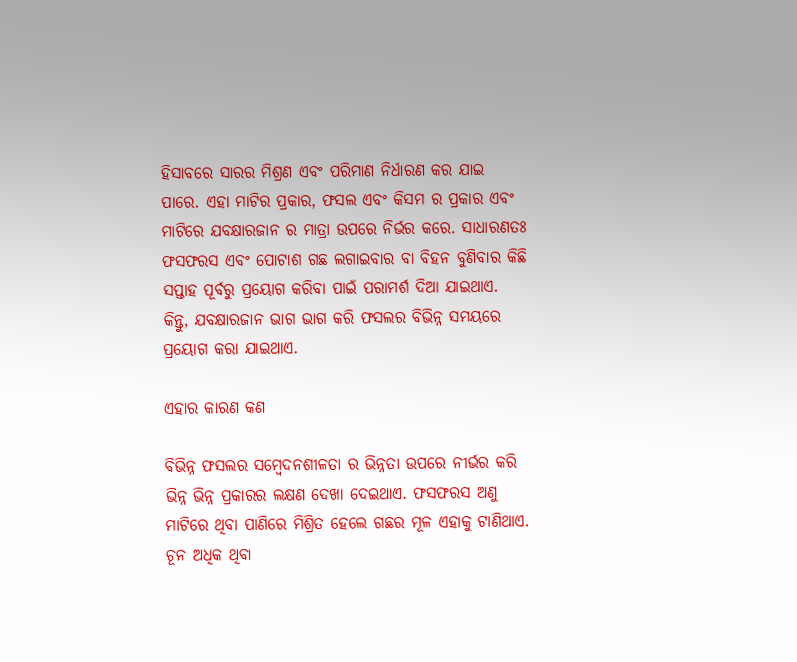ହିସାବରେ ସାରର ମିଶ୍ରଣ ଏବଂ ପରିମାଣ ନିର୍ଧାରଣ କର ଯାଇ ପାରେ. ଏହା ମାଟିର ପ୍ରକାର, ଫସଲ ଏବଂ କିସମ ର ପ୍ରକାର ଏବଂ ମାଟିରେ ଯବକ୍ଷାରଜାନ ର ମାତ୍ରା ଉପରେ ନିର୍ଭର କରେ. ସାଧାରଣତଃ ଫସଫରସ ଏବଂ ପୋଟାଶ ଗଛ ଲଗାଇବାର ବା ବିହନ ବୁଣିବାର କିଛି ସପ୍ତାହ ପୂର୍ବରୁ ପ୍ରୟୋଗ କରିବା ପାଇଁ ପରାମର୍ଶ ଦିଆ ଯାଇଥାଏ. କିନ୍ତୁ, ଯବକ୍ଷାରଜାନ ଭାଗ ଭାଗ କରି ଫସଲର ବିଭିନ୍ନ ସମୟରେ ପ୍ରୟୋଗ କରା ଯାଇଥାଏ.

ଏହାର କାରଣ କଣ

ବିଭିନ୍ନ ଫସଲର ସମ୍ବେଦନଶୀଳତା ର ଭିନ୍ନତା ଉପରେ ନୀର୍ଭର କରି ଭିନ୍ନ ଭିନ୍ନ ପ୍ରକାରର ଲକ୍ଷଣ ଦେଖା ଦେଇଥାଏ. ଫସଫରସ ଅଣୁ ମାଟିରେ ଥିବା ପାଣିରେ ମିଶ୍ରିତ ହେଲେ ଗଛର ମୂଳ ଏହାକୁ ଟାଣିଥାଏ. ଚୂନ ଅଧିକ ଥିବା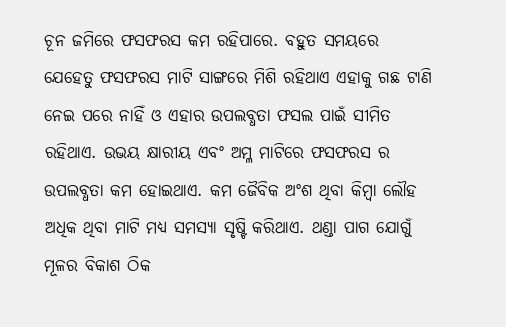ଚୂନ ଜମିରେ ଫସଫରସ କମ ରହିପାରେ. ବହୁତ ସମୟରେ ଯେହେତୁ ଫସଫରସ ମାଟି ସାଙ୍ଗରେ ମିଶି ରହିଥାଏ ଏହାକୁ ଗଛ ଟାଣି ନେଇ ପରେ ନାହିଁ ଓ ଏହାର ଉପଲବ୍ଧତା ଫସଲ ପାଇଁ ସୀମିତ ରହିଥାଏ. ଉଭୟ କ୍ଷାରୀୟ ଏବଂ ଅମ୍ଳ ମାଟିରେ ଫସଫରସ ର ଉପଲବ୍ଧତା କମ ହୋଇଥାଏ. କମ ଜୈବିକ ଅଂଶ ଥିବା କିମ୍ବା ଲୌହ ଅଧିକ ଥିବା ମାଟି ମଧ୍ୟ ସମସ୍ୟା ସୃଷ୍ଟି କରିଥାଏ. ଥଣ୍ଡା ପାଗ ଯୋଗୁଁ ମୂଳର ବିକାଶ ଠିକ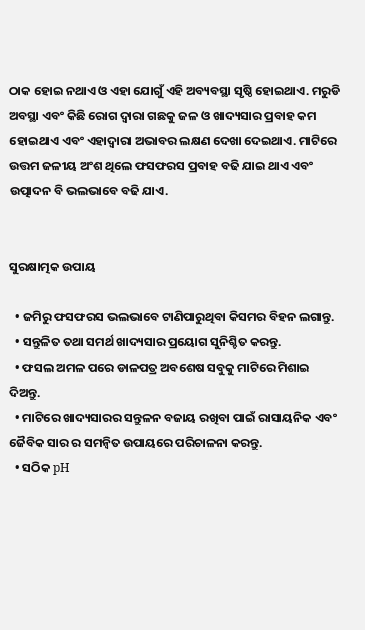ଠାକ ହୋଇ ନଥାଏ ଓ ଏହା ଯୋଗୁଁ ଏହି ଅବ୍ୟବସ୍ଥା ସୃଷ୍ଠି ହୋଇଥାଏ. ମରୁଡି ଅବସ୍ଥା ଏବଂ କିଛି ରୋଗ ଦ୍ୱାରା ଗଛକୁ ଜଳ ଓ ଖାଦ୍ୟସାର ପ୍ରବାହ କମ ହୋଇଥାଏ ଏବଂ ଏହାଦ୍ୱାରା ଅଭାବର ଲକ୍ଷଣ ଦେଖା ଦେଇଥାଏ. ମାଟିରେ ଉତ୍ତମ ଜଳୀୟ ଅଂଶ ଥିଲେ ଫସଫରସ ପ୍ରବାହ ବଢି ଯାଇ ଥାଏ ଏବଂ ଉତ୍ପାଦନ ବି ଭଲଭାବେ ବଢି ଯାଏ.


ସୁରକ୍ଷାତ୍ମକ ଉପାୟ

  • ଜମିରୁ ଫସଫରସ ଭଲଭାବେ ଟାଣିପାରୁଥିବା କିସମର ବିହନ ଲଗାନ୍ତୁ.
  • ସନ୍ତୁଳିତ ତଥା ସମର୍ଥ ଖାଦ୍ୟସାର ପ୍ରୟୋଗ ସୁନିଶ୍ଚିତ କରନ୍ତୁ.
  • ଫସଲ ଅମଳ ପରେ ଡାଳପତ୍ର ଅବଶେଷ ସବୁକୁ ମାଟିରେ ମିଶାଇ ଦିଅନ୍ତୁ.
  • ମାଟିରେ ଖାଦ୍ୟସାରର ସନ୍ତୁଳନ ବଜାୟ ରଖିବା ପାଇଁ ରାସାୟନିକ ଏବଂ ଜୈବିକ ସାର ର ସମନ୍ବିତ ଉପାୟରେ ପରିଚାଳନା କରନ୍ତୁ.
  • ସଠିକ pH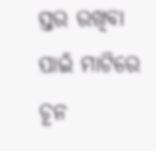ସ୍ତର ରଖିବା ପାଇଁ ମାଟିରେ ଚୂନ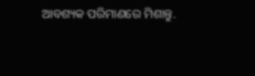ଆବଶ୍ୟକ ପରିମାଣରେ ମିଶାନ୍ତୁ.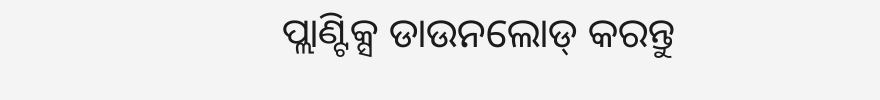ପ୍ଲାଣ୍ଟିକ୍ସ ଡାଉନଲୋଡ୍ କରନ୍ତୁ